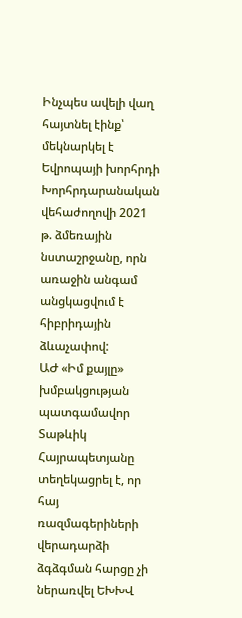Ինչպես ավելի վաղ հայտնել էինք՝ մեկնարկել է Եվրոպայի խորհրդի Խորհրդարանական վեհաժողովի 2021 թ. ձմեռային նստաշրջանը, որն առաջին անգամ անցկացվում է հիբրիդային ձևաչափով:
ԱԺ «Իմ քայլը» խմբակցության պատգամավոր Տաթևիկ Հայրապետյանը տեղեկացրել է, որ հայ ռազմագերիների վերադարձի ձգձգման հարցը չի ներառվել ԵԽԽՎ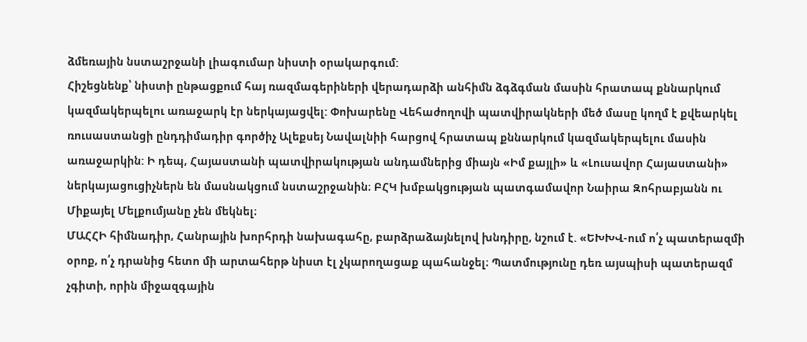ձմեռային նստաշրջանի լիագումար նիստի օրակարգում:
Հիշեցնենք՝ նիստի ընթացքում հայ ռազմագերիների վերադարձի անհիմն ձգձգման մասին հրատապ քննարկում կազմակերպելու առաջարկ էր ներկայացվել: Փոխարենը Վեհաժողովի պատվիրակների մեծ մասը կողմ է քվեարկել ռուսաստանցի ընդդիմադիր գործիչ Ալեքսեյ Նավալնիի հարցով հրատապ քննարկում կազմակերպելու մասին առաջարկին: Ի դեպ, Հայաստանի պատվիրակության անդամներից միայն «Իմ քայլի» և «Լուսավոր Հայաստանի» ներկայացուցիչներն են մասնակցում նստաշրջանին։ ԲՀԿ խմբակցության պատգամավոր Նաիրա Զոհրաբյանն ու Միքայել Մելքումյանը չեն մեկնել։
ՄԱՀՀԻ հիմնադիր, Հանրային խորհրդի նախագահը, բարձրաձայնելով խնդիրը, նշում է. «ԵԽԽՎ-ում ո՛չ պատերազմի օրոք, ո՛չ դրանից հետո մի արտահերթ նիստ էլ չկարողացաք պահանջել։ Պատմությունը դեռ այսպիսի պատերազմ չգիտի, որին միջազգային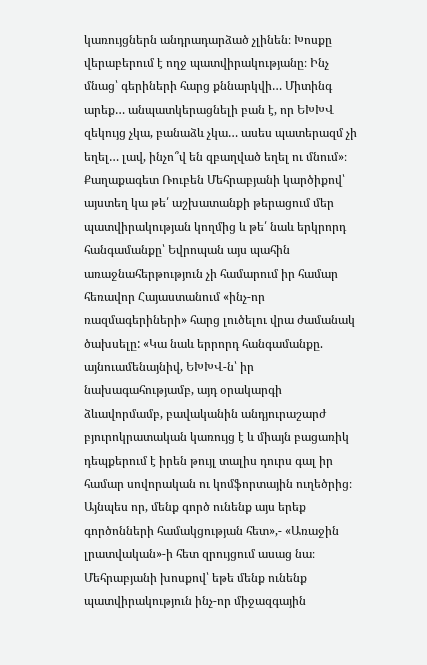կառույցներն անդրադարձած չլինեն։ Խոսքը վերաբերում է ողջ պատվիրակությանը։ Ինչ մնաց՝ գերիների հարց քննարկվի… Միտինգ արեք… անպատկերացնելի բան է, որ ԵԽԽՎ զեկույց չկա, բանաձև չկա… ասես պատերազմ չի եղել… լավ, ինչո՞վ են զբաղված եղել ու մնում»։
Քաղաքագետ Ռուբեն Մեհրաբյանի կարծիքով՝ այստեղ կա թե՛ աշխատանքի թերացում մեր պատվիրակության կողմից և թե՛ նաև երկրորդ հանգամանքը՝ Եվրոպան այս պահին առաջնահերթություն չի համարում իր համար հեռավոր Հայաստանում «ինչ-որ ռազմագերիների» հարց լուծելու վրա ժամանակ ծախսելը: «Կա նաև երրորդ հանգամանքը. այնուամենայնիվ, ԵԽԽՎ-ն՝ իր նախագահությամբ, այդ օրակարգի ձևավորմամբ, բավականին անդյուրաշարժ բյուրոկրատական կառույց է և միայն բացառիկ դեպքերում է իրեն թույլ տալիս դուրս գալ իր համար սովորական ու կոմֆորտային ուղեծրից։ Այնպես որ, մենք գործ ունենք այս երեք գործոնների համակցության հետ»,- «Առաջին լրատվական»-ի հետ զրույցում ասաց նա։
Մեհրաբյանի խոսքով՝ եթե մենք ունենք պատվիրակություն ինչ-որ միջազգային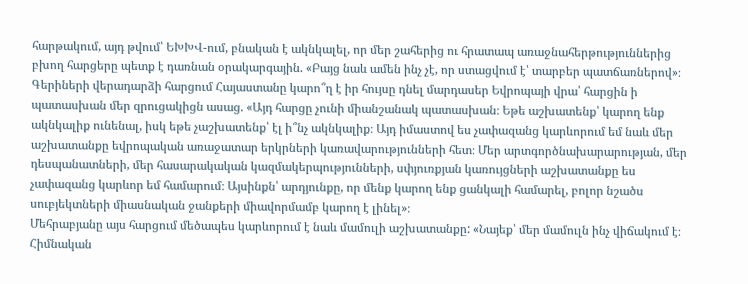հարթակում, այդ թվում՝ ԵԽԽՎ-ում, բնական է ակնկալել, որ մեր շահերից ու հրատապ առաջնահերթություններից բխող հարցերը պետք է դառնան օրակարգային. «Բայց նաև ամեն ինչ չէ, որ ստացվում է՝ տարբեր պատճառներով»։
Գերիների վերադարձի հարցում Հայաստանը կարո՞ղ է իր հույսը դնել մարդասեր Եվրոպայի վրա՝ հարցին ի պատասխան մեր զրուցակիցն ասաց. «Այդ հարցը չունի միանշանակ պատասխան։ Եթե աշխատենք՝ կարող ենք ակնկալիք ունենալ, իսկ եթե չաշխատենք՝ էլ ի՞նչ ակնկալիք։ Այդ իմաստով ես չափազանց կարևորում եմ նաև մեր աշխատանքը եվրոպական առաջատար երկրների կառավարությունների հետ։ Մեր արտգործնախարարության, մեր դեսպանատների, մեր հասարակական կազմակերպությունների, սփյուռքյան կառույցների աշխատանքը ես չափազանց կարևոր եմ համարում։ Այսինքն՝ արդյունքը, որ մենք կարող ենք ցանկալի համարել, բոլոր նշածս սուբյեկտների միասնական ջանքերի միավորմամբ կարող է լինել»։
Մեհրաբյանը այս հարցում մեծապես կարևորում է նաև մամուլի աշխատանքը: «Նայեք՝ մեր մամուլն ինչ վիճակում է։ Հիմնական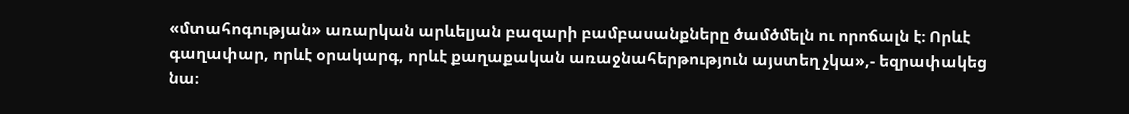«մտահոգության» առարկան արևելյան բազարի բամբասանքները ծամծմելն ու որոճալն է։ Որևէ գաղափար, որևէ օրակարգ, որևէ քաղաքական առաջնահերթություն այստեղ չկա»,- եզրափակեց նա։